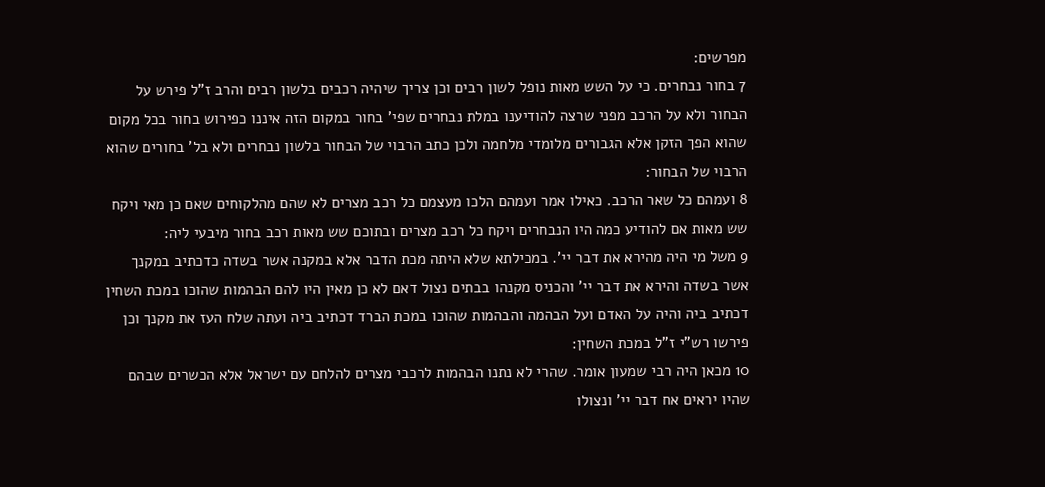מפרשים:
7 בחור נבחרים. כי על השש מאות נופל לשון רבים וכן צריך שיהיה רכבים בלשון רבים והרב ז"ל פירש על הבחור ולא על הרכב מפני שרצה להודיענו במלת נבחרים שפי' בחור במקום הזה איננו כפירוש בחור בכל מקום שהוא הפך הזקן אלא הגבורים מלומדי מלחמה ולכן כתב הרבוי של הבחור בלשון נבחרים ולא בל' בחורים שהוא הרבוי של הבחור:
8 ועמהם כל שאר הרכב. כאילו אמר ועמהם הלכו מעצמם כל רכב מצרים לא שהם מהלקוחים שאם כן מאי ויקח שש מאות אם להודיע כמה היו הנבחרים ויקח כל רכב מצרים ובתוכם שש מאות רכב בחור מיבעי ליה:
9 משל מי היה מהירא את דבר יי'. במכילתא שלא היתה מכת הדבר אלא במקנה אשר בשדה כדכתיב במקנך אשר בשדה והירא את דבר יי' והכניס מקנהו בבתים נצול דאם לא כן מאין היו להם הבהמות שהוכו במכת השחין דכתיב ביה והיה על האדם ועל הבהמה והבהמות שהוכו במכת הברד דכתיב ביה ועתה שלח העז את מקנך וכן פירשו רש"י ז"ל במכת השחין:
10 מכאן היה רבי שמעון אומר. שהרי לא נתנו הבהמות לרכבי מצרים להלחם עם ישראל אלא הכשרים שבהם שהיו יראים אח דבר יי' ונצולו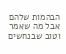הבהמות שלהם אבל מה שאמר וטוב שבנחשים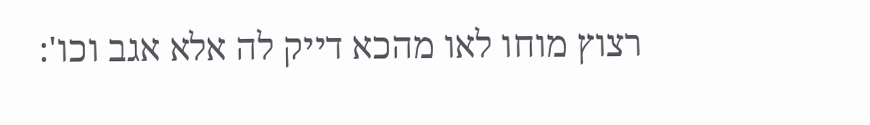רצוץ מוחו לאו מהכא דייק לה אלא אגב וכו':